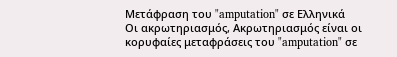Μετάφραση του "amputation" σε Ελληνικά
Οι ακρωτηριασμός, Ακρωτηριασμός είναι οι κορυφαίες μεταφράσεις του "amputation" σε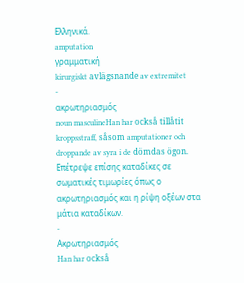Ελληνικά.
amputation
γραμματική
kirurgiskt avlägsnande av extremitet
-
ακρωτηριασμός
noun masculineHan har också tillåtit kroppsstraff, såsom amputationer och droppande av syra i de dömdas ögon.
Επέτρεψε επίσης καταδίκες σε σωματικές τιμωρίες όπως ο ακρωτηριασμός και η ρίψη οξέων στα μάτια καταδίκων.
-
Ακρωτηριασμός
Han har också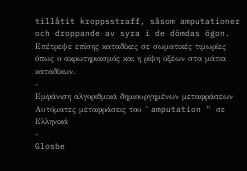tillåtit kroppsstraff, såsom amputationer och droppande av syra i de dömdas ögon.
Επέτρεψε επίσης καταδίκες σε σωματικές τιμωρίες όπως ο ακρωτηριασμός και η ρίψη οξέων στα μάτια καταδίκων.
-
Εμφάνιση αλγοριθμικά δημιουργημένων μεταφράσεων
Αυτόματες μεταφράσεις του " amputation " σε Ελληνικά
-
Glosbe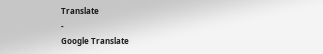Translate
-
Google Translate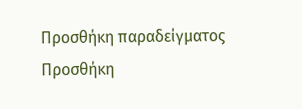Προσθήκη παραδείγματος
Προσθήκη